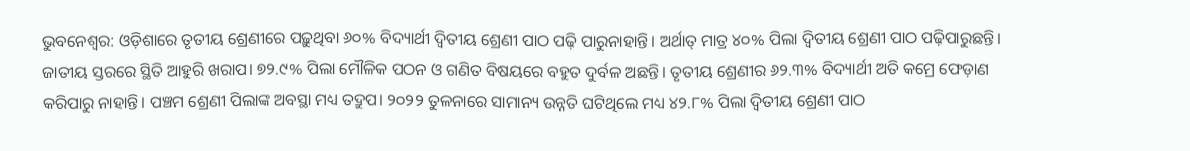ଭୁବନେଶ୍ବର: ଓଡ଼ିଶାରେ ତୃତୀୟ ଶ୍ରେଣୀରେ ପଢ଼ୁଥିବା ୬୦% ବିଦ୍ୟାର୍ଥୀ ଦ୍ବିତୀୟ ଶ୍ରେଣୀ ପାଠ ପଢ଼ି ପାରୁନାହାନ୍ତି। ଅର୍ଥାତ୍ ମାତ୍ର ୪୦% ପିଲା ଦ୍ବିତୀୟ ଶ୍ରେଣୀ ପାଠ ପଢ଼ିପାରୁଛନ୍ତି। ଜାତୀୟ ସ୍ତରରେ ସ୍ଥିତି ଆହୁରି ଖରାପ। ୭୨.୯% ପିଲା ମୌଳିକ ପଠନ ଓ ଗଣିତ ବିଷୟରେ ବହୁତ ଦୁର୍ବଳ ଅଛନ୍ତି। ତୃତୀୟ ଶ୍ରେଣୀର ୬୨.୩% ବିଦ୍ୟାର୍ଥୀ ଅତି କମ୍ରେ ଫେଡ଼ାଣ କରିପାରୁ ନାହାନ୍ତି। ପଞ୍ଚମ ଶ୍ରେଣୀ ପିଲାଙ୍କ ଅବସ୍ଥା ମଧ୍ୟ ତଦ୍ରୁପ। ୨୦୨୨ ତୁଳନାରେ ସାମାନ୍ୟ ଉନ୍ନତି ଘଟିଥିଲେ ମଧ୍ୟ ୪୨.୮% ପିଲା ଦ୍ବିତୀୟ ଶ୍ରେଣୀ ପାଠ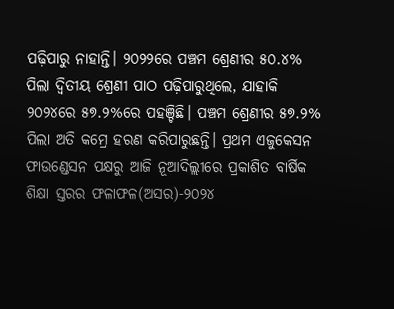ପଢ଼ିପାରୁ ନାହାନ୍ତି। ୨୦୨୨ରେ ପଞ୍ଚମ ଶ୍ରେଣୀର ୫୦.୪% ପିଲା ଦ୍ବିତୀୟ ଶ୍ରେଣୀ ପାଠ ପଢ଼ିପାରୁଥିଲେ, ଯାହାକି ୨୦୨୪ରେ ୫୭.୨%ରେ ପହଞ୍ଚିଛି। ପଞ୍ଚମ ଶ୍ରେଣୀର ୫୭.୨% ପିଲା ଅତି କମ୍ରେ ହରଣ କରିପାରୁଛନ୍ତି। ପ୍ରଥମ ଏଜୁକେସନ ଫାଉଣ୍ଡେସନ ପକ୍ଷରୁ ଆଜି ନୂଆଦିଲ୍ଲୀରେ ପ୍ରକାଶିତ ବାର୍ଷିକ ଶିକ୍ଷା ସ୍ତରର ଫଳାଫଳ(ଅସର)-୨୦୨୪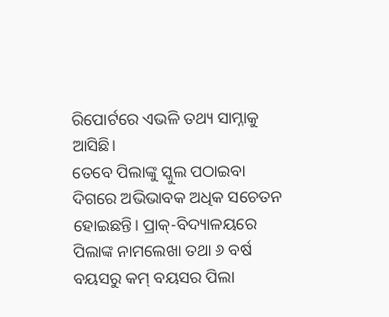ରିପୋର୍ଟରେ ଏଭଳି ତଥ୍ୟ ସାମ୍ନାକୁ ଆସିଛି।
ତେବେ ପିଲାଙ୍କୁ ସ୍କୁଲ ପଠାଇବା ଦିଗରେ ଅଭିଭାବକ ଅଧିକ ସଚେତନ ହୋଇଛନ୍ତି। ପ୍ରାକ୍-ବିଦ୍ୟାଳୟରେ ପିଲାଙ୍କ ନାମଲେଖା ତଥା ୬ ବର୍ଷ ବୟସରୁ କମ୍ ବୟସର ପିଲା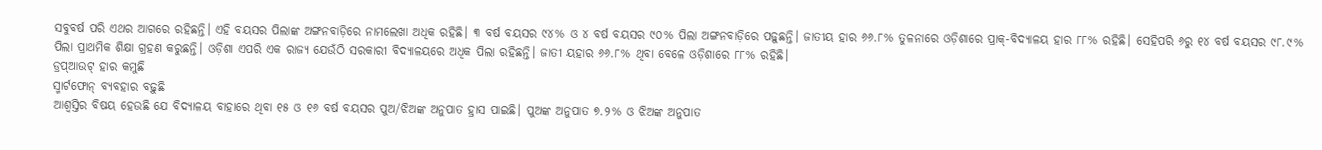ସବୁବର୍ଷ ପରି ଏଥର ଆଗରେ ରହିଛନ୍ତି। ଏହି ବୟସର ପିଲାଙ୍କ ଅଙ୍ଗନବାଡ଼ିରେ ନାମଲେଖା ଅଧିକ ରହିଛି। ୩ ବର୍ଷ ବୟସର ୯୪% ଓ ୪ ବର୍ଷ ବୟସର ୯୦% ପିଲା ଅଙ୍ଗନବାଡ଼ିରେ ପଢ଼ୁଛନ୍ତି। ଜାତୀୟ ହାର ୬୬.୮% ତୁଳନାରେ ଓଡ଼ିଶାରେ ପ୍ରାକ୍-ବିଦ୍ୟାଳୟ ହାର ୮୮% ରହିଛି। ସେହିପରି ୬ରୁ ୧୪ ବର୍ଷ ବୟସର ୯୮.୯% ପିଲା ପ୍ରାଥମିକ ଶିକ୍ଷା ଗ୍ରହଣ କରୁଛନ୍ତି। ଓଡ଼ିଶା ଏପରି ଏକ ରାଜ୍ୟ ଯେଉଁଠି ସରକାରୀ ବିଦ୍ୟାଳୟରେ ଅଧିକ ପିଲା ରହିଛନ୍ତି। ଜାତୀ ୟହାର ୬୬.୮% ଥିବା ବେଳେ ଓଡ଼ିଶାରେ ୮୮% ରହିଛି।
ଡ୍ରପ୍ଆଉଟ୍ ହାର କମୁଛି
ସ୍ମାର୍ଟଫୋନ୍ ବ୍ୟବହାର ବଢ଼ୁଛି
ଆଶ୍ବସ୍ତିର ବିଷୟ ହେଉଛି ଯେ ବିଦ୍ୟାଳୟ ବାହାରେ ଥିବା ୧୫ ଓ ୧୬ ବର୍ଷ ବୟସର ପୁଅ/ଝିଅଙ୍କ ଅନୁପାତ ହ୍ରାସ ପାଇଛି। ପୁଅଙ୍କ ଅନୁପାତ ୭.୨% ଓ ଝିଅଙ୍କ ଅନୁପାତ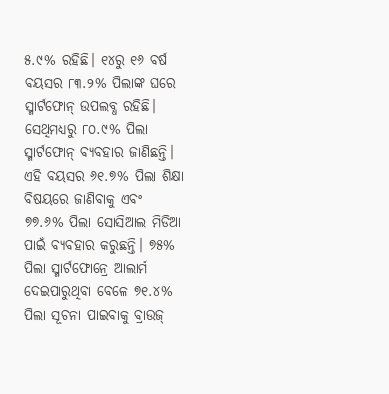୫.୯% ରହିଛି। ୧୪ରୁ ୧୬ ବର୍ଷ ବୟସର ୮୩.୨% ପିଲାଙ୍କ ଘରେ ସ୍ମାର୍ଟଫୋନ୍ ଉପଲବ୍ଧ ରହିଛି। ସେଥିମଧ୍ୟରୁ ୮୦.୯% ପିଲା ସ୍ମାର୍ଟଫୋନ୍ ବ୍ୟବହାର ଜାଣିଛନ୍ତି। ଏହି ବୟସର ୬୧.୭% ପିଲା ଶିକ୍ଷା ବିଷୟରେ ଜାଣିବାକୁ ଏବଂ ୭୭.୬% ପିଲା ସୋସିଆଲ ମିଡିଆ ପାଇଁ ବ୍ୟବହାର କରୁଛନ୍ତି। ୭୫% ପିଲା ସ୍ମାର୍ଟଫୋନ୍ରେ ଆଲାର୍ମ ଦେଇପାରୁଥିବା ବେଳେ ୭୧.୪% ପିଲା ସୂଚନା ପାଇବାକୁ ବ୍ରାଉଜ୍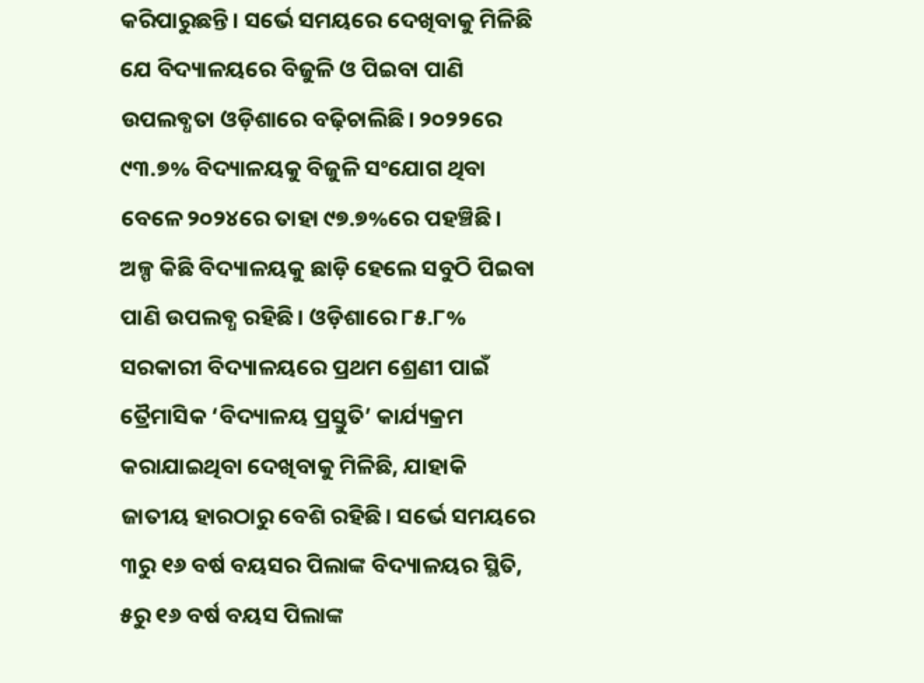କରିପାରୁଛନ୍ତି। ସର୍ଭେ ସମୟରେ ଦେଖିବାକୁ ମିଳିଛି ଯେ ବିଦ୍ୟାଳୟରେ ବିଜୁଳି ଓ ପିଇବା ପାଣି ଉପଲବ୍ଧତା ଓଡ଼ିଶାରେ ବଢ଼ିଚାଲିଛି। ୨୦୨୨ରେ ୯୩.୭% ବିଦ୍ୟାଳୟକୁ ବିଜୁଳି ସଂଯୋଗ ଥିବା ବେଳେ ୨୦୨୪ରେ ତାହା ୯୭.୭%ରେ ପହଞ୍ଚିଛି। ଅଳ୍ପ କିଛି ବିଦ୍ୟାଳୟକୁ ଛାଡ଼ି ହେଲେ ସବୁଠି ପିଇବା ପାଣି ଉପଲବ୍ଧ ରହିଛି। ଓଡ଼ିଶାରେ ୮୫.୮% ସରକାରୀ ବିଦ୍ୟାଳୟରେ ପ୍ରଥମ ଶ୍ରେଣୀ ପାଇଁ ତ୍ରୈମାସିକ ‘ବିଦ୍ୟାଳୟ ପ୍ରସ୍ତୁତି’ କାର୍ଯ୍ୟକ୍ରମ କରାଯାଇଥିବା ଦେଖିବାକୁ ମିଳିଛି, ଯାହାକି ଜାତୀୟ ହାରଠାରୁ ବେଶି ରହିଛି। ସର୍ଭେ ସମୟରେ ୩ରୁ ୧୬ ବର୍ଷ ବୟସର ପିଲାଙ୍କ ବିଦ୍ୟାଳୟର ସ୍ଥିତି, ୫ରୁ ୧୬ ବର୍ଷ ବୟସ ପିଲାଙ୍କ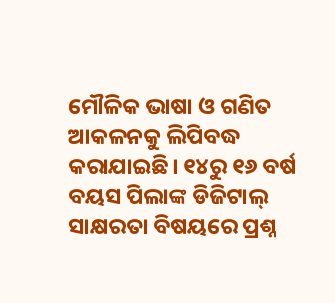ମୌଳିକ ଭାଷା ଓ ଗଣିତ ଆକଳନକୁ ଲିପିବଦ୍ଧ କରାଯାଇଛି। ୧୪ରୁ ୧୬ ବର୍ଷ ବୟସ ପିଲାଙ୍କ ଡିଜିଟାଲ୍ ସାକ୍ଷରତା ବିଷୟରେ ପ୍ରଶ୍ନ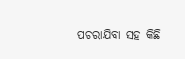ପଚରାଯିବା ସହ କିଛି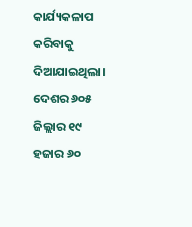କାର୍ଯ୍ୟକଳାପ କରିବାକୁ ଦିଆଯାଇଥିଲା। ଦେଶର ୬୦୫ ଜିଲ୍ଲାର ୧୯ ହଜାର ୬୦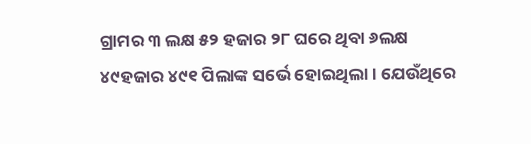ଗ୍ରାମର ୩ ଲକ୍ଷ ୫୨ ହଜାର ୨୮ ଘରେ ଥିବା ୬ଲକ୍ଷ ୪୯ହଜାର ୪୯୧ ପିଲାଙ୍କ ସର୍ଭେ ହୋଇଥିଲା। ଯେଉଁଥିରେ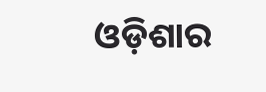ଓଡ଼ିଶାର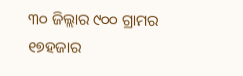୩୦ ଜିଲ୍ଲାର ୯୦୦ ଗ୍ରାମର ୧୭ହଜାର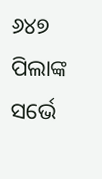୬୪୭ ପିଲାଙ୍କ ସର୍ଭେ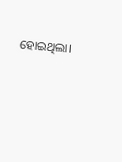ହୋଇଥିଲା।